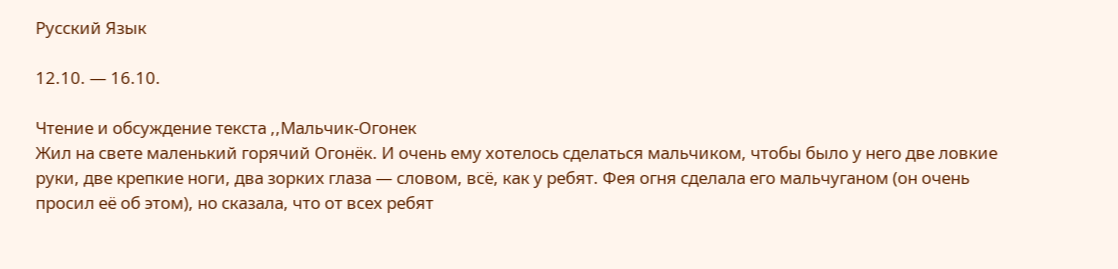Русский Язык

12.10. — 16.10.

Чтение и обсуждение текста ,,Мальчик-Огонек
Жил на свете маленький горячий Огонёк. И очень ему хотелось сделаться мальчиком, чтобы было у него две ловкие руки, две крепкие ноги, два зорких глаза — словом, всё, как у ребят. Фея огня сделала его мальчуганом (он очень просил её об этом), но сказала, что от всех ребят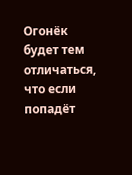Огонёк будет тем отличаться, что если попадёт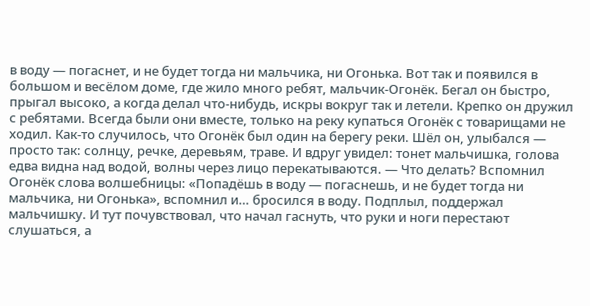в воду — погаснет, и не будет тогда ни мальчика, ни Огонька. Вот так и появился в большом и весёлом доме, где жило много ребят, мальчик-Огонёк. Бегал он быстро, прыгал высоко, а когда делал что-нибудь, искры вокруг так и летели. Крепко он дружил с ребятами. Всегда были они вместе, только на реку купаться Огонёк с товарищами не ходил. Как-то случилось, что Огонёк был один на берегу реки. Шёл он, улыбался — просто так: солнцу, речке, деревьям, траве. И вдруг увидел: тонет мальчишка, голова едва видна над водой, волны через лицо перекатываются. — Что делать? Вспомнил Огонёк слова волшебницы: «Попадёшь в воду — погаснешь, и не будет тогда ни мальчика, ни Огонька», вспомнил и… бросился в воду. Подплыл, поддержал мальчишку. И тут почувствовал, что начал гаснуть, что руки и ноги перестают слушаться, а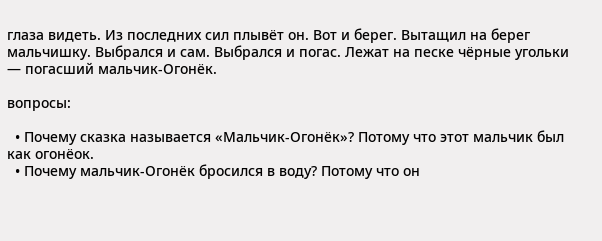глаза видеть. Из последних сил плывёт он. Вот и берег. Вытащил на берег мальчишку. Выбрался и сам. Выбрался и погас. Лежат на песке чёрные угольки — погасший мальчик-Огонёк.

вопросы:

  • Почему сказка называется «Мальчик-Огонёк»? Потому что этот мальчик был как огонёок.
  • Почему мальчик-Огонёк бросился в воду? Потому что он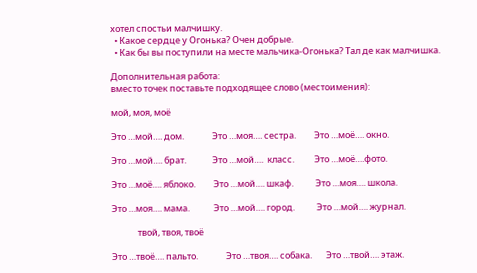хотел спостьи малчишку.
  • Какое сердце у Огонька? Очен добрые.
  • Как бы вы поступили на месте мальчика-Огонька? Тал де как малчишка.

Дополнительная работа:
вместо точек поставьте подходящее слово (местоимения):

мой, моя, моё

Это …мой…. дом.              Это …моя…. сестра.         Это …моё…. окно.

Это …мой…. брат.             Это …мой….  класс.          Это …моё….фото.

Это …моё…. яблоко.         Это …мой…. шкаф.           Это …моя…. школа.

Это …моя…. мама.            Это …мой…. город.           Это …мой…. журнал.

             твой, твоя, твоё

Это …твоё…. пальто.              Это …твоя…. собака.       Это …твой…. этаж.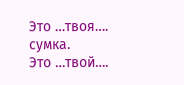Это …твоя…. сумка.                Это …твой….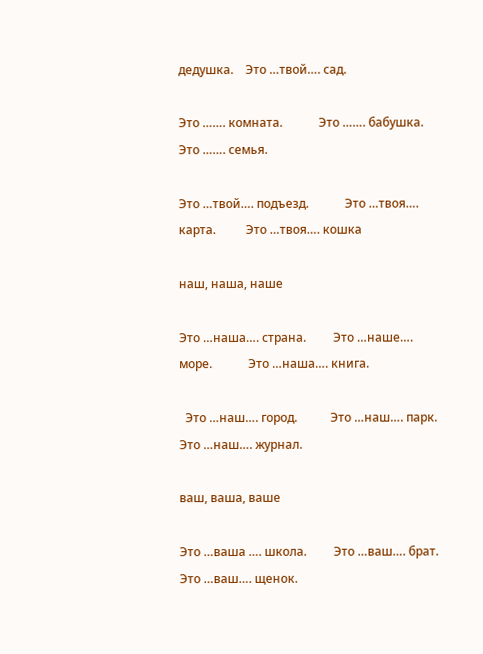дедушка.    Это …твой…. сад.

Это ……. комната.            Это ……. бабушка.     Это ……. семья.

Это …твой…. подъезд.            Это …твоя…. карта.          Это …твоя…. кошка

наш, наша, наше

Это …наша…. страна.         Это …наше…. море.            Это …наша…. книга.

  Это …наш…. город.           Это …наш…. парк.             Это …наш…. журнал.

ваш, ваша, ваше

Это …ваша …. школа.         Это …ваш…. брат.                Это …ваш…. щенок.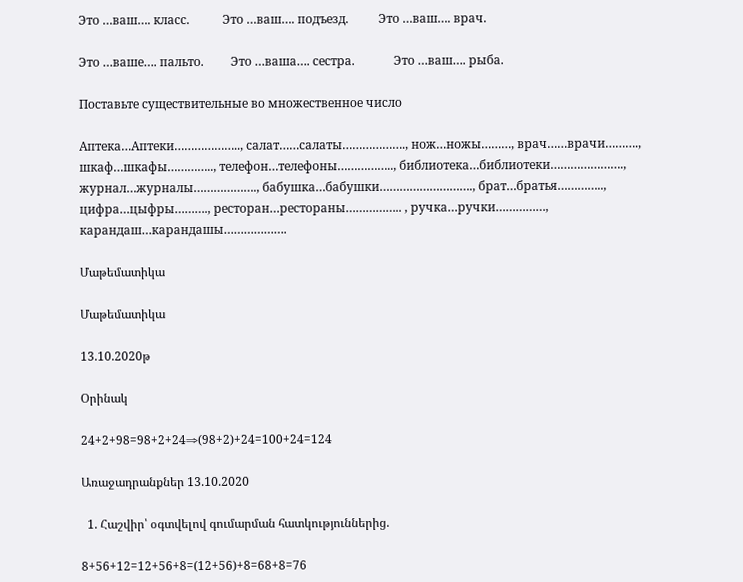Это …ваш…. класс.           Это …ваш…. подъезд.          Это …ваш…. врач.

Это …ваше…. пальто.         Это …ваша…. сестра.             Это …ваш…. рыба.

Поставьте существительные во множественное число

Аптека…Аптеки……………….., салат……салаты………………., нож…ножы………, врач……врачи………., шкаф…шкафы………….., телефон…телефоны…………….., библиотека…библиотеки…………………., журнал…журналы………………., бабушка…бабушки………………………., брат…братья………….., цифра…цыфры………., ресторан…рестораны…………….. , ручка…ручки……………, карандаш…карандашы……………….

Մաթեմատիկա

Մաթեմատիկա

13.10.2020թ

Օրինակ

24+2+98=98+2+24⇒(98+2)+24=100+24=124

Առաջադրանքներ 13.10.2020

  1. Հաշվիր՝ օգտվելով գումարման հատկություններից.

8+56+12=12+56+8=(12+56)+8=68+8=76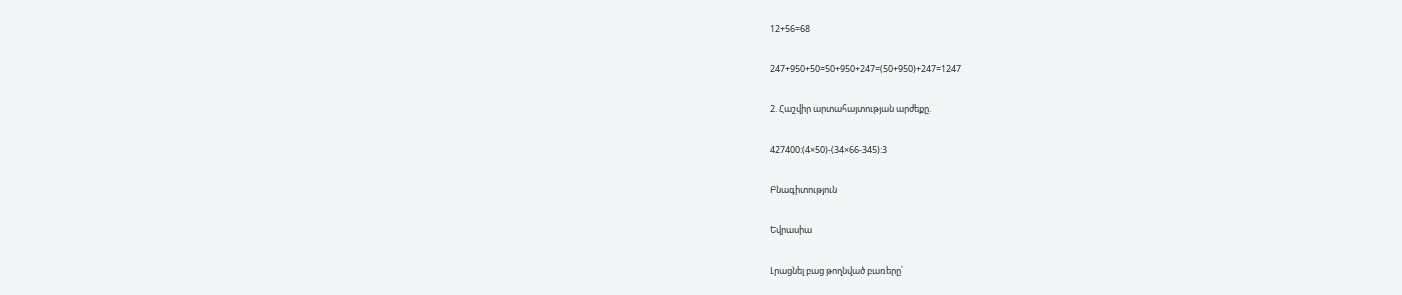12+56=68

247+950+50=50+950+247=(50+950)+247=1247

2. Հաշվիր արտահայտության արժեքը.

427400:(4×50)-(34×66-345):3

Բնագիտություն

Եվրասիա

Լրացնել բաց թողնված բառերը՝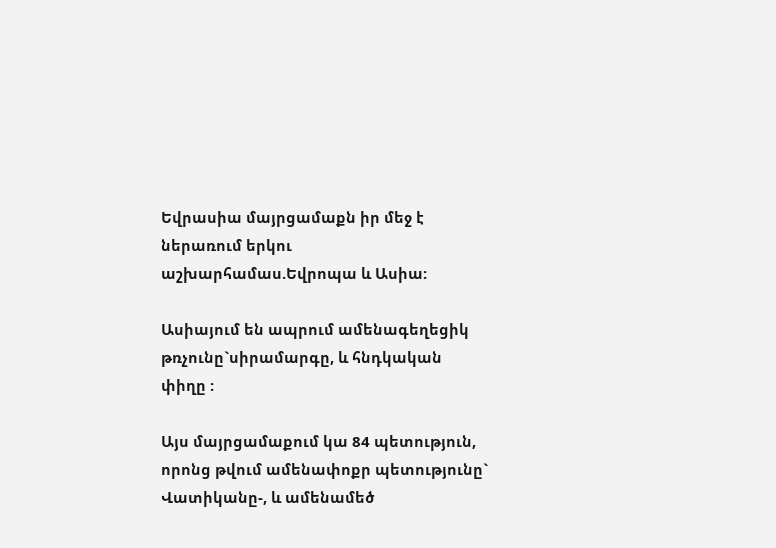Եվրասիա մայրցամաքն իր մեջ է ներառում երկու աշխարհամաս.Եվրոպա և Ասիա:

Ասիայում են ապրում ամենագեղեցիկ թռչունը`սիրամարգը, և հնդկական փիղը :

Այս մայրցամաքում կա 84 պետություն, որոնց թվում ամենափոքր պետությունը` Վատիկանը-, և ամենամեծ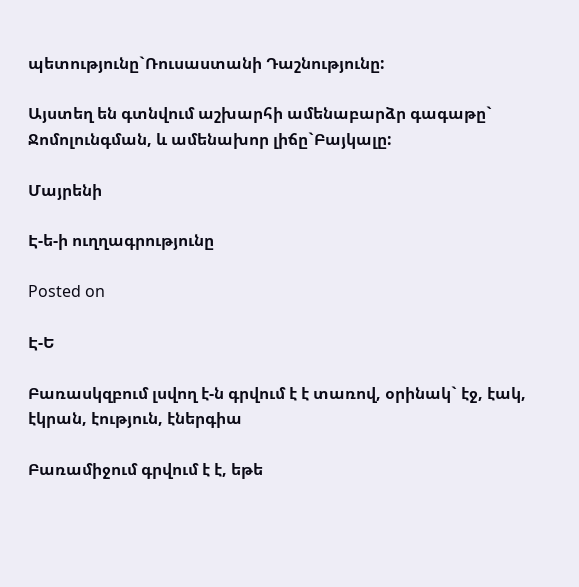պետությունը`Ռուսաստանի Դաշնությունը:

Այստեղ են գտնվում աշխարհի ամենաբարձր գագաթը`  Ջոմոլունգման, և ամենախոր լիճը`Բայկալը:

Մայրենի

Է-ե-ի ուղղագրությունը

Posted on

Է-Ե

Բառասկզբում լսվող է-ն գրվում է է տառով, օրինակ` էջ, էակ, էկրան, էություն, էներգիա

Բառամիջում գրվում է է, եթե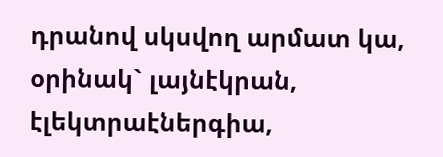դրանով սկսվող արմատ կա, օրինակ` լայնէկրան, էլեկտրաէներգիա,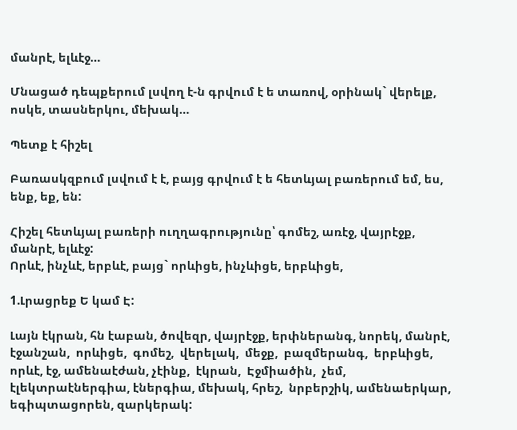մանրէ, ելևէջ…

Մնացած դեպքերում լսվող է-ն գրվում է ե տառով, օրինակ` վերելք, ոսկե, տասներկու, մեխակ…

Պետք է հիշել

Բառասկզբում լսվում է է, բայց գրվում է ե հետևյալ բառերում եմ, ես, ենք, եք, են:

Հիշել հետևյալ բառերի ուղղագրությունը՝ գոմեշ, առէջ, վայրէջք, մանրէ, ելևէջ:
Որևէ, ինչևէ, երբևէ, բայց` որևիցե, ինչևիցե, երբևիցե,

1.Լրացրեք Ե կամ Է:

Լայն էկրան, հն էաբան, ծովեզր, վայրէջք, երփներանգ, նորեկ, մանրէ, էջանշան,  որևիցե,  գոմեշ,  վերելակ,  մեջք,  բազմերանգ,  երբևիցե,  որևէ, էջ, ամենաէժան, չէինք,  էկրան,  Էջմիածին,  չեմ,  էլեկտրաէներգիա, էներգիա, մեխակ, հրեշ,  նրբերշիկ, ամենաերկար, եգիպտացորեն, զարկերակ: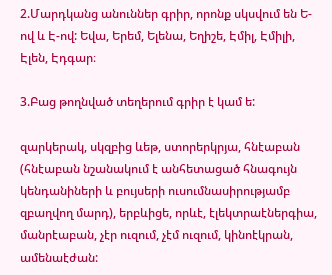2.Մարդկանց անուններ գրիր, որոնք սկսվում են Ե-ով և Է-ով: Եվա, Երեմ, Ելենա, Եղիշե, Էմիլ, Էմիլի, Էլեն, Էդգար։

3.Բաց թողնված տեղերում գրիր է կամ ե:

զարկերակ, սկզբից ևեթ, ստորերկրյա, հնէաբան (հնէաբան նշանակում է անհետացած հնագույն կենդանիների և բույսերի ուսումնասիրությամբ զբաղվող մարդ), երբևիցե, որևէ, էլեկտրաէներգիա, մանրէաբան, չէր ուզում, չէմ ուզում, կինոէկրան, ամենաէժան: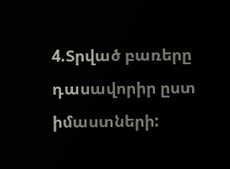4.Տրված բառերը դասավորիր ըստ իմաստների: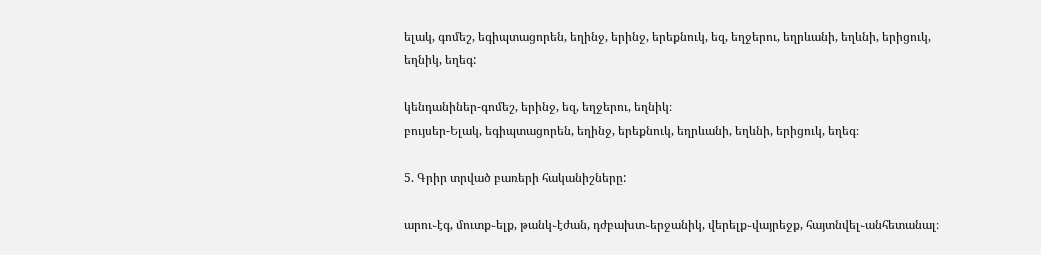ելակ, գոմեշ, եգիպտացորեն, եղինջ, երինջ, երեքնուկ, եզ, եղջերու, եղրևանի, եղևնի, երիցուկ, եղնիկ, եղեգ:

կենդանիներ-գոմեշ, երինջ, եզ, եղջերու, եղնիկ։
բույսեր-Ելակ, եգիպտացորեն, եղինջ, երեքնուկ, եղրևանի, եղևնի, երիցուկ, եղեգ։

5. Գրիր տրված բառերի հականիշները:

արու֊էգ, մուտք֊ելք, թանկ֊էժան, դժբախտ֊երջանիկ, վերելք֊վայրեջք, հայտնվել֊անհետանալ։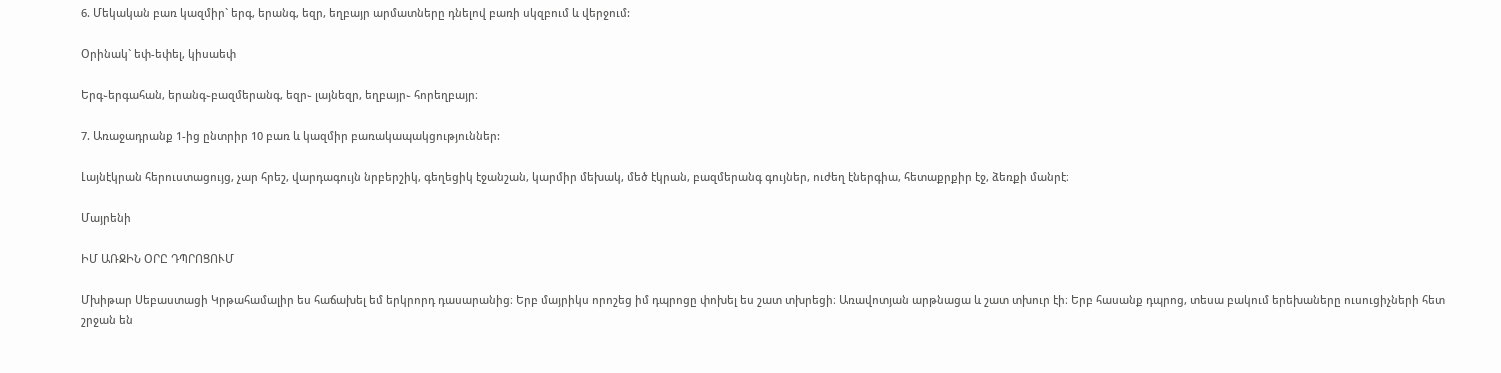6. Մեկական բառ կազմիր` երգ, երանգ, եզր, եղբայր արմատները դնելով բառի սկզբում և վերջում:

Օրինակ` եփ-եփել, կիսաեփ

Երգ֊երգահան, երանգ֊բազմերանգ, եզր֊ լայնեզր, եղբայր֊ հորեղբայր։

7. Առաջադրանք 1-ից ընտրիր 10 բառ և կազմիր բառակապակցություններ:

Լայնէկրան հերուստացույց, չար հրեշ, վարդագույն նրբերշիկ, գեղեցիկ էջանշան, կարմիր մեխակ, մեծ էկրան, բազմերանգ գույներ, ուժեղ էներգիա, հետաքրքիր էջ, ձեռքի մանրէ։

Մայրենի

ԻՄ ԱՌՋԻՆ ՕՐԸ ԴՊՐՈՑՈՒՄ

Մխիթար Սեբաստացի Կրթահամալիր ես հաճախել եմ երկրորդ դասարանից։ Երբ մայրիկս որոշեց իմ դպրոցը փոխել ես շատ տխրեցի։ Առավոտյան արթնացա և շատ տխուր էի։ Երբ հասանք դպրոց, տեսա բակում երեխաները ուսուցիչների հետ շրջան են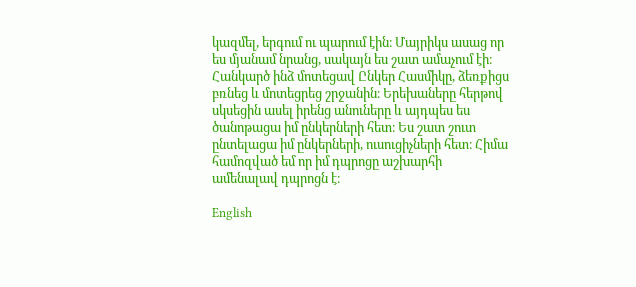կազմել, երգում ու պարում էին։ Մայրիկս ասաց որ ես մյանամ նրանց, սակայն ես շատ ամաչում էի։ Հանկարծ ինձ մոտեցավ Ընկեր Հասմիկը, ձեռքիցս բռնեց և մոտեցրեց շրջանին։ Երեխաները հերթով սկսեցին ասել իրենց անուները և այդպես ես ծանոթացա իմ ընկերների հետ։ Ես շատ շուտ ընտելացա իմ ընկերների, ուսուցիչների հետ։ Հիմա համոզված եմ որ իմ դպրոցը աշխարհի ամենալավ դպրոցն է։

English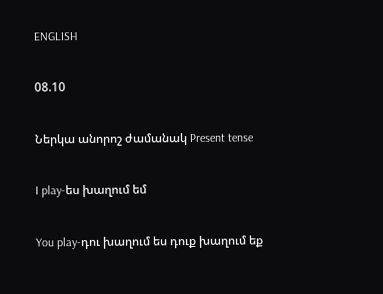ENGLISH

08.10

Ներկա անորոշ ժամանակ Present tense

I play-ես խաղում եմ

You play-դու խաղում ես դուք խաղում եք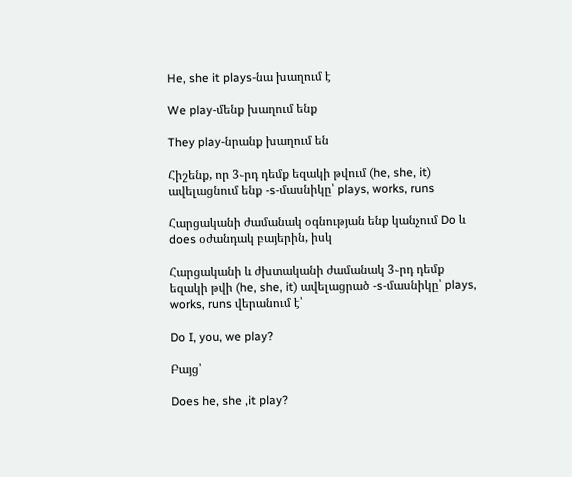He, she it plays-նա խաղում է

We play-մենք խաղում ենք

They play-նրանք խաղում են

Հիշենք, որ 3֊րդ դեմք եզակի թվում (he, she, it) ավելացնում ենք -s-մասնիկը՝ plays, works, runs

Հարցականի ժամանակ օգնության ենք կանչում Do և does օժանդակ բայերին, իսկ

Հարցականի և ժխտականի ժամանակ 3֊րդ դեմք եզակի թվի (he, she, it) ավելացրած -s-մասնիկը՝ plays, works, runs վերանում է՝

Do I, you, we play?

Բայց՝

Does he, she ,it play?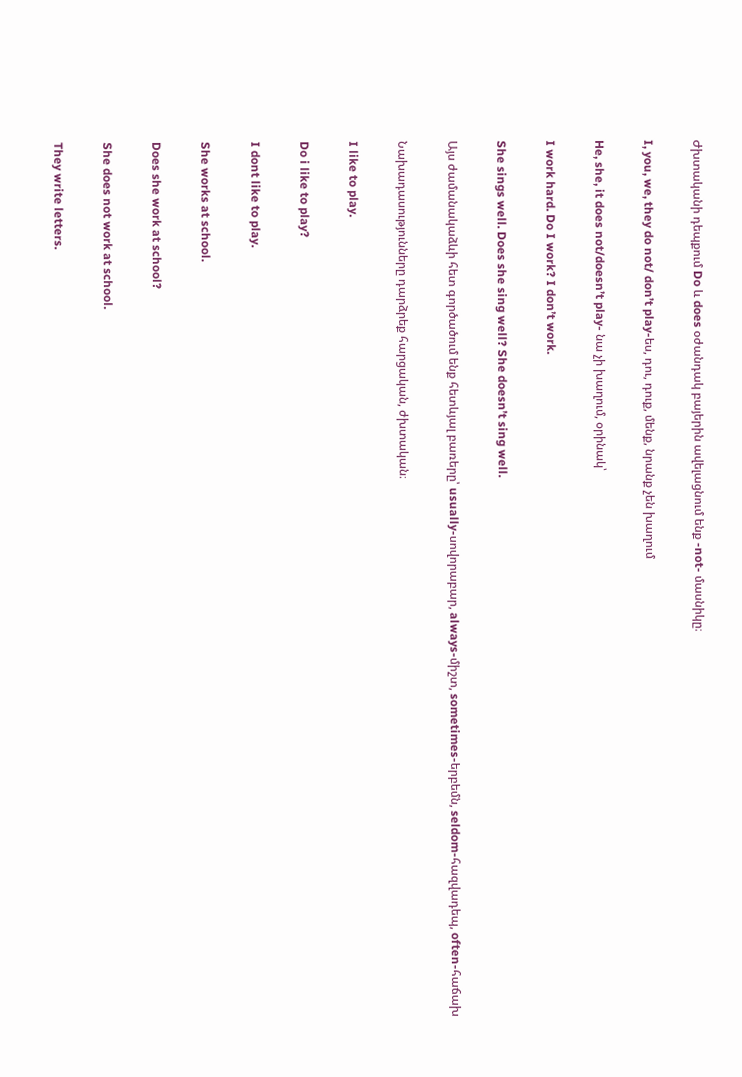Ժխտականի դեպքում Do և does օժանդակ բայերին ավելացնում ենք -not- մասնիկը։

I, you, we, they do not/ don’t play-ես, դու, դուք, մենք, նրանք չեն խաղում

He, she, it does not/doesn’t play- նա չի խաղում, օրինակ՝

I work hard. Do I work? I don’t work.

She sings well. Does she sing well? She doesn’t sing well.

Այս ժամանակաձևի հետ գործածում ենք հետևյալ բառերը՝ usually-սովորաբար, always-միշտ, sometimes-երբեմն, seldom-հազվադեպ, often-հաճախ

Նախադասությունները դարձրեք հարցական, ժխտական։

I like to play.

Do i like to play?

I dont like to play.

She works at school.

Does she work at school?

She does not work at school.

They write letters.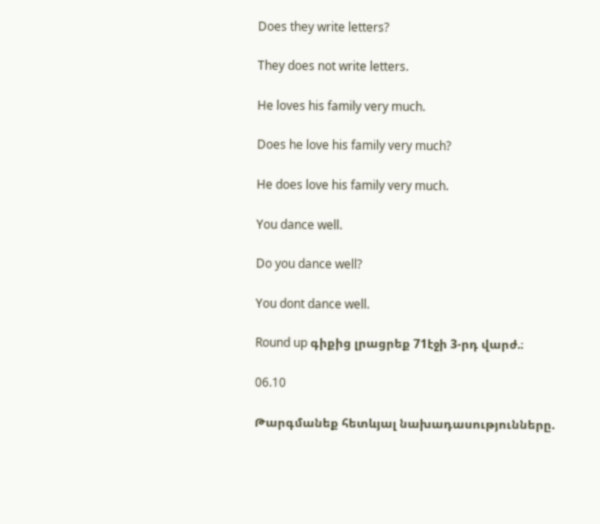Does they write letters?

They does not write letters.

He loves his family very much.

Does he love his family very much?

He does love his family very much.

You dance well.

Do you dance well?

You dont dance well.

Round up գիքից լրացրեք 71էջի 3-րդ վարժ.։

06.10

Թարգմանեք հետևյալ նախադասությունները.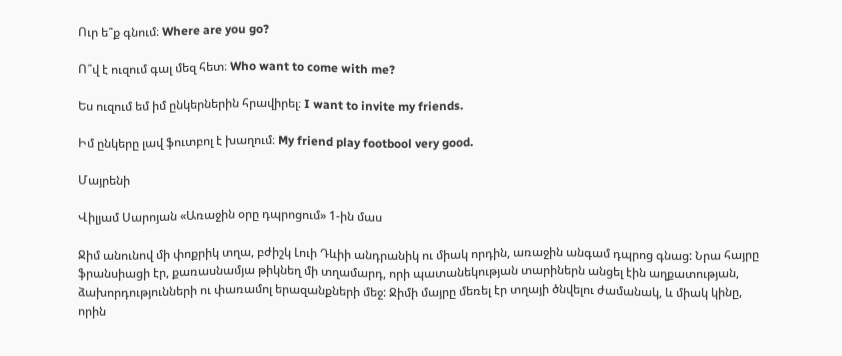Ուր ե՞ք գնում։ Where are you go?

Ո՞վ է ուզում գալ մեզ հետ։ Who want to come with me?

Ես ուզում եմ իմ ընկերներին հրավիրել։ I want to invite my friends.

Իմ ընկերը լավ ֆուտբոլ է խաղում։ My friend play footbool very good.

Մայրենի

Վիլյամ Սարոյան «Առաջին օրը դպրոցում» 1-ին մաս

Ջիմ անունով մի փոքրիկ տղա, բժիշկ Լուի Դևիի անդրանիկ ու միակ որդին, առաջին անգամ դպրոց գնաց: Նրա հայրը ֆրանսիացի էր, քառասնամյա թիկնեղ մի տղամարդ, որի պատանեկության տարիներն անցել էին աղքատության, ձախորդությունների ու փառամոլ երազանքների մեջ: Ջիմի մայրը մեռել էր տղայի ծնվելու ժամանակ, և միակ կինը, որին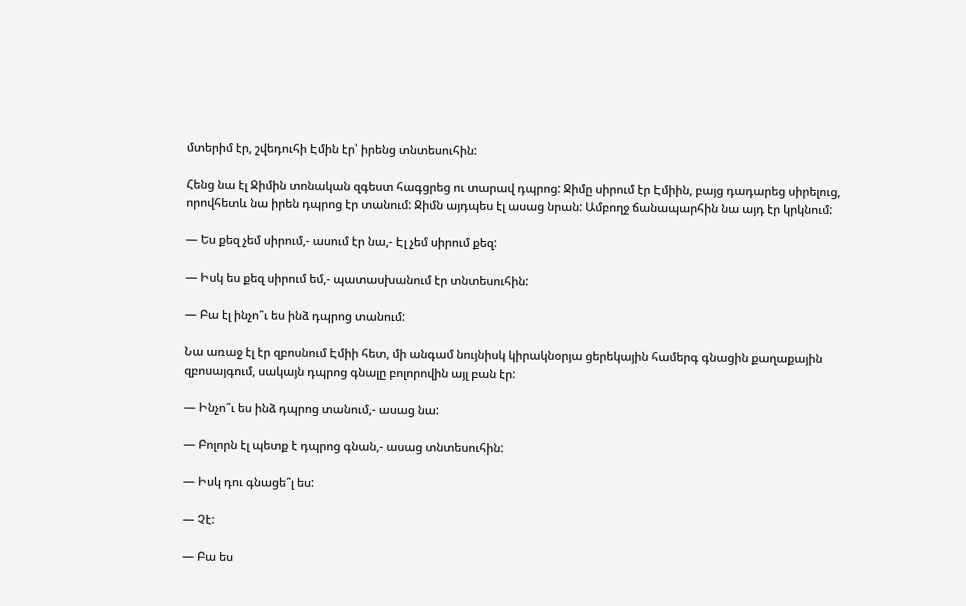մտերիմ էր, շվեդուհի Էմին էր՝ իրենց տնտեսուհին:

Հենց նա էլ Ջիմին տոնական զգեստ հագցրեց ու տարավ դպրոց: Ջիմը սիրում էր Էմիին, բայց դադարեց սիրելուց, որովհետև նա իրեն դպրոց էր տանում: Ջիմն այդպես էլ ասաց նրան: Ամբողջ ճանապարհին նա այդ էր կրկնում:

— Ես քեզ չեմ սիրում,- ասում էր նա,- Էլ չեմ սիրում քեզ:

— Իսկ ես քեզ սիրում եմ,- պատասխանում էր տնտեսուհին:

— Բա էլ ինչո՞ւ ես ինձ դպրոց տանում:

Նա առաջ էլ էր զբոսնում Էմիի հետ, մի անգամ նույնիսկ կիրակնօրյա ցերեկային համերգ գնացին քաղաքային զբոսայգում, սակայն դպրոց գնալը բոլորովին այլ բան էր:

— Ինչո՞ւ ես ինձ դպրոց տանում,- ասաց նա:

— Բոլորն էլ պետք է դպրոց գնան,- ասաց տնտեսուհին:

— Իսկ դու գնացե՞լ ես:

— Չէ:

— Բա ես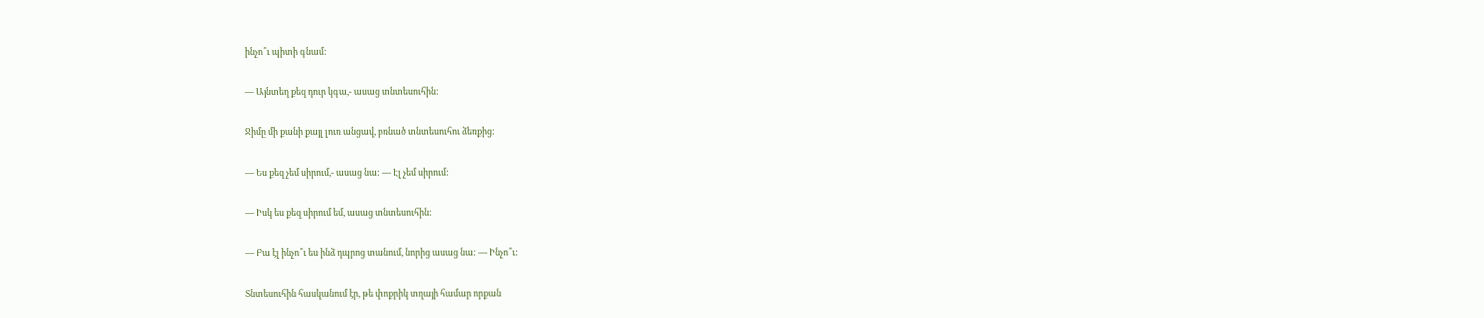ինչո՞ւ պիտի գնամ:

— Այնտեղ քեզ դուր կգա,- ասաց տնտեսուհին:

Ջիմը մի քանի քայլ լուռ անցավ, բռնած տնտեսուհու ձեռքից:

— Ես քեզ չեմ սիրում,- ասաց նա: — Էլ չեմ սիրում:

— Իսկ ես քեզ սիրում եմ, ասաց տնտեսուհին:

— Բա էլ ինչո՞ւ ես ինձ դպրոց տանում, նորից ասաց նա: — Ինչո՞ւ:

Տնտեսուհին հասկանում էր, թե փոքրիկ տղայի համար որքան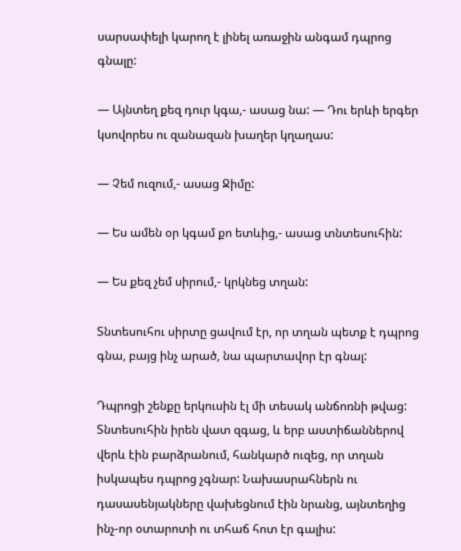սարսափելի կարող է լինել առաջին անգամ դպրոց գնալը:

— Այնտեղ քեզ դուր կգա,- ասաց նա: — Դու երևի երգեր կսովորես ու զանազան խաղեր կղաղաս:

— Չեմ ուզում,- ասաց Ջիմը:

— Ես ամեն օր կգամ քո ետևից,- ասաց տնտեսուհին:

— Ես քեզ չեմ սիրում,- կրկնեց տղան:

Տնտեսուհու սիրտը ցավում էր, որ տղան պետք է դպրոց գնա, բայց ինչ արած, նա պարտավոր էր գնալ:

Դպրոցի շենքը երկուսին էլ մի տեսակ անճոռնի թվաց: Տնտեսուհին իրեն վատ զգաց, և երբ աստիճաններով վերև էին բարձրանում, հանկարծ ուզեց, որ տղան իսկապես դպրոց չգնար: Նախասրահներն ու դասասենյակները վախեցնում էին նրանց, այնտեղից ինչ-որ օտարոտի ու տհաճ հոտ էր գալիս: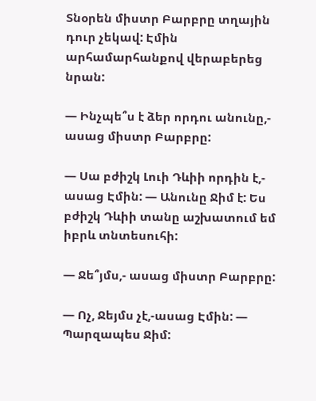Տնօրեն միստր Բարբրը տղային դուր չեկավ: Էմին արհամարհանքով վերաբերեց նրան:

— Ինչպե՞ս է ձեր որդու անունը,- ասաց միստր Բարբրը:

— Սա բժիշկ Լուի Դևիի որդին է,- ասաց Էմին: — Անունը Ջիմ է: Ես բժիշկ Դևիի տանը աշխատում եմ իբրև տնտեսուհի:

— Ջե՞յմս,- ասաց միստր Բարբրը:

— Ոչ, Ջեյմս չէ,-ասաց Էմին: — Պարզապես Ջիմ: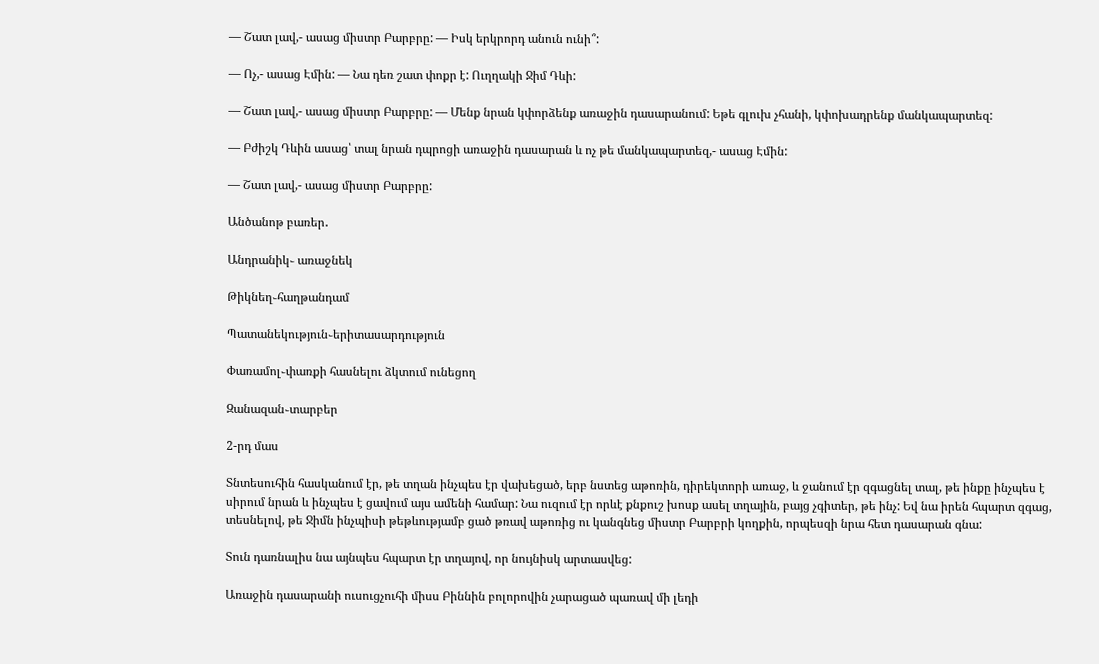— Շատ լավ,- ասաց միստր Բարբրը: — Իսկ երկրորդ անուն ունի՞:

— Ոչ,- ասաց Էմին: — Նա դեռ շատ փոքր է: Ուղղակի Ջիմ Դևի:

— Շատ լավ,- ասաց միստր Բարբրը: — Մենք նրան կփորձենք առաջին դասարանում: Եթե գլուխ չհանի, կփոխադրենք մանկապարտեզ:

— Բժիշկ Դևին ասաց՝ տալ նրան դպրոցի առաջին դասարան և ոչ թե մանկապարտեզ,- ասաց Էմին:

— Շատ լավ,- ասաց միստր Բարբրը:

Անծանոթ բառեր․

Անդրանիկ֊ առաջնեկ

Թիկնեղ֊հաղթանդամ

Պատանեկություն֊երիտասարդություն

Փառամոլ֊փառքի հասնելու ձկտում ունեցող

Զանազան֊տարբեր

2-րդ մաս

Տնտեսուհին հասկանում էր, թե տղան ինչպես էր վախեցած, երբ նստեց աթոռին, դիրեկտորի առաջ, և ջանում էր զգացնել տալ, թե ինքը ինչպես է սիրում նրան և ինչպես է ցավում այս ամենի համար: Նա ուզում էր որևէ քնքուշ խոսք ասել տղային, բայց չգիտեր, թե ինչ: Եվ նա իրեն հպարտ զգաց, տեսնելով, թե Ջիմն ինչպիսի թեթևությամբ ցած թռավ աթոռից ու կանգնեց միստր Բարբրի կողքին, որպեսզի նրա հետ դասարան գնա:

Տուն դառնալիս նա այնպես հպարտ էր տղայով, որ նույնիսկ արտասվեց:

Առաջին դասարանի ուսուցչուհի միսս Բիննին բոլորովին չարացած պառավ մի լեդի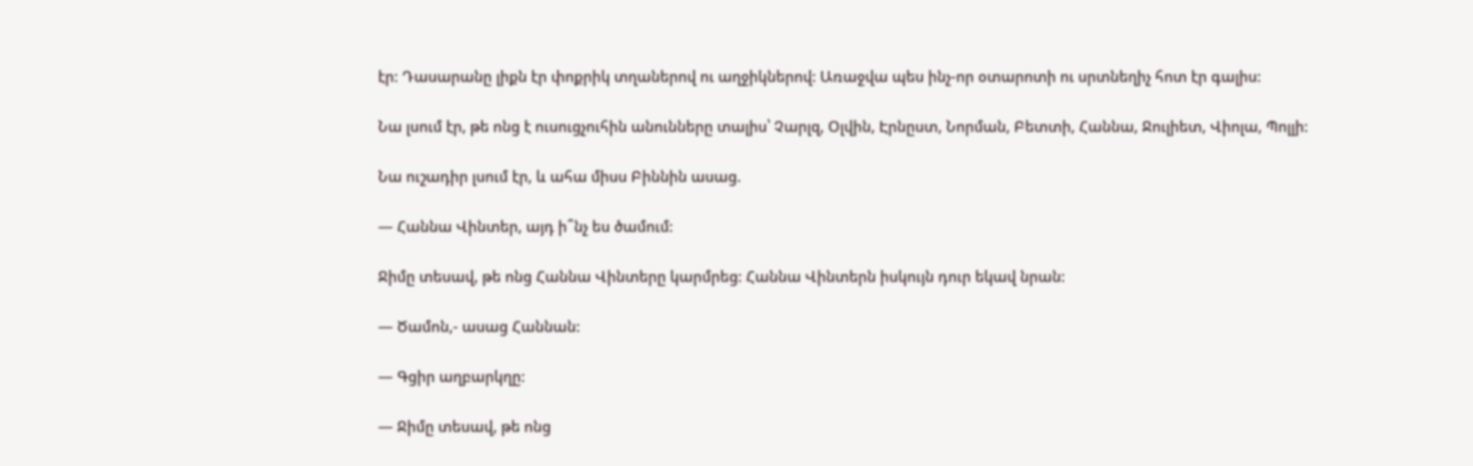էր: Դասարանը լիքն էր փոքրիկ տղաներով ու աղջիկներով: Առաջվա պես ինչ-որ օտարոտի ու սրտնեղիչ հոտ էր գալիս:

Նա լսում էր, թե ոնց է ուսուցչուհին անունները տալիս՝ Չարլզ, Օլվին, Էրնըստ, Նորման, Բետտի, Հաննա, Ջուլիետ, Վիոլա, Պոլլի:

Նա ուշադիր լսում էր, և ահա միսս Բիննին ասաց.

— Հաննա Վինտեր, այդ ի՞նչ ես ծամում:

Ջիմը տեսավ, թե ոնց Հաննա Վինտերը կարմրեց: Հաննա Վինտերն իսկույն դուր եկավ նրան:

— Ծամոն,- ասաց Հաննան:

— Գցիր աղբարկղը:

— Ջիմը տեսավ, թե ոնց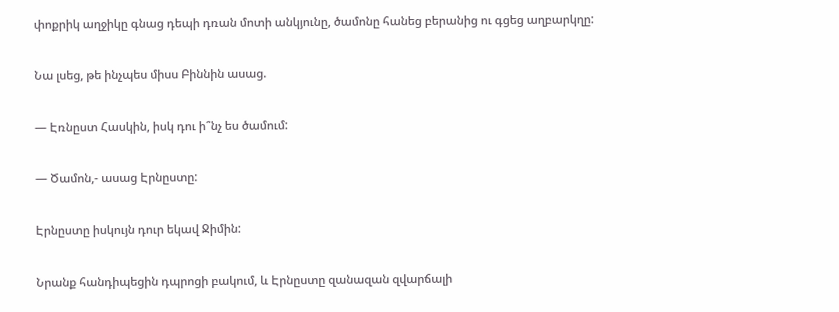փոքրիկ աղջիկը գնաց դեպի դռան մոտի անկյունը, ծամոնը հանեց բերանից ու գցեց աղբարկղը:

Նա լսեց, թե ինչպես միսս Բիննին ասաց.

— Էռնըստ Հասկին, իսկ դու ի՞նչ ես ծամում:

— Ծամոն,- ասաց Էրնըստը:

Էրնըստը իսկույն դուր եկավ Ջիմին:

Նրանք հանդիպեցին դպրոցի բակում, և Էրնըստը զանազան զվարճալի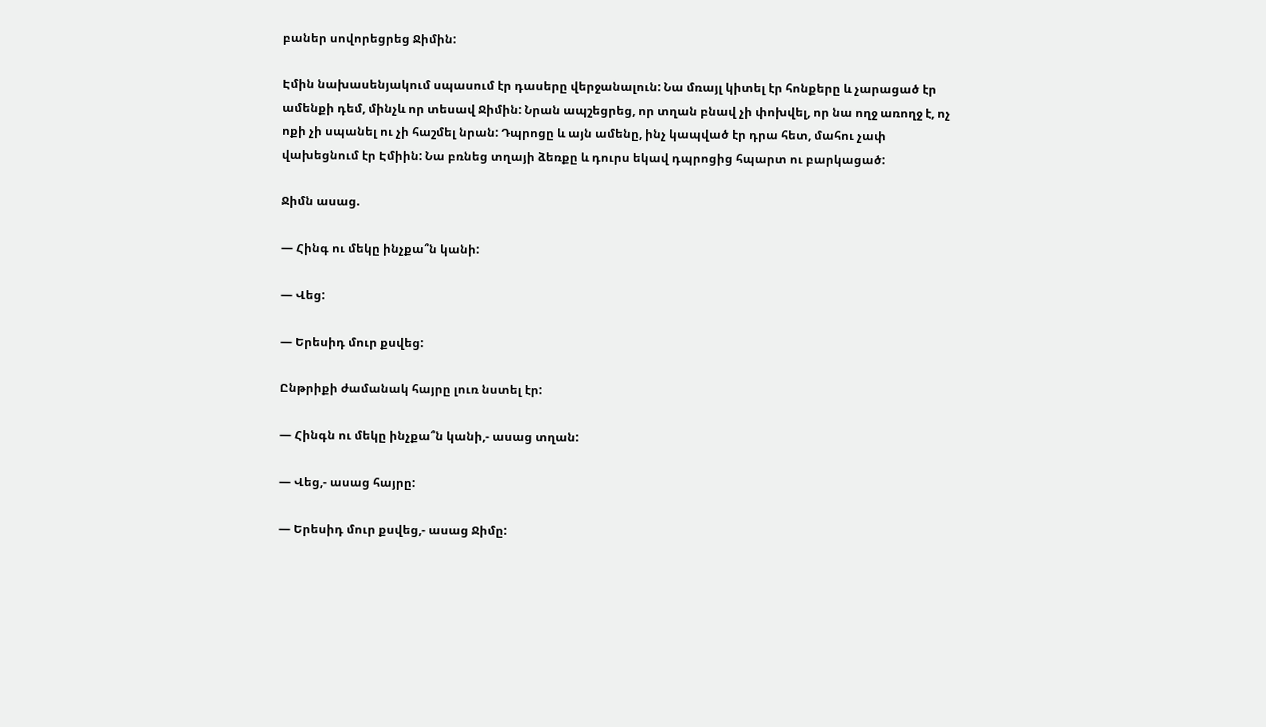բաներ սովորեցրեց Ջիմին:

Էմին նախասենյակում սպասում էր դասերը վերջանալուն: Նա մռայլ կիտել էր հոնքերը և չարացած էր ամենքի դեմ, մինչև որ տեսավ Ջիմին: Նրան ապշեցրեց, որ տղան բնավ չի փոխվել, որ նա ողջ առողջ է, ոչ ոքի չի սպանել ու չի հաշմել նրան: Դպրոցը և այն ամենը, ինչ կապված էր դրա հետ, մահու չափ վախեցնում էր Էմիին: Նա բռնեց տղայի ձեռքը և դուրս եկավ դպրոցից հպարտ ու բարկացած:

Ջիմն ասաց.

— Հինգ ու մեկը ինչքա՞ն կանի:

— Վեց:

— Երեսիդ մուր քսվեց:

Ընթրիքի ժամանակ հայրը լուռ նստել էր:

— Հինգն ու մեկը ինչքա՞ն կանի,- ասաց տղան:

— Վեց,- ասաց հայրը:

— Երեսիդ մուր քսվեց,- ասաց Ջիմը: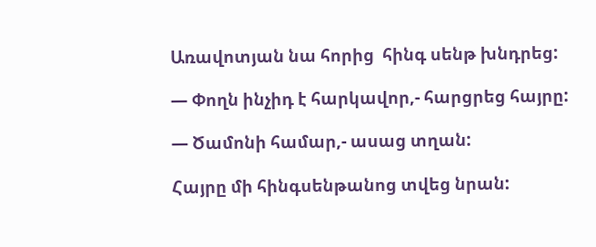Առավոտյան նա հորից  հինգ սենթ խնդրեց:

— Փողն ինչիդ է հարկավոր,- հարցրեց հայրը:

— Ծամոնի համար,- ասաց տղան:

Հայրը մի հինգսենթանոց տվեց նրան: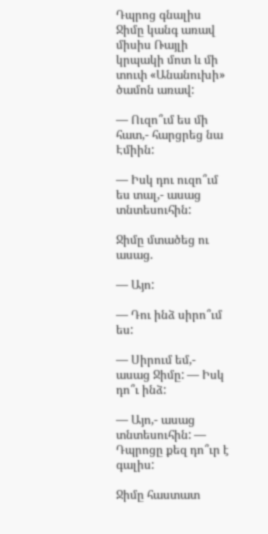Դպրոց գնալիս Ջիմը կանգ առավ միսիս Ռայլի կրպակի մոտ և մի տուփ «Անանուխի» ծամոն առավ:

— Ուզո՞ւմ ես մի հատ,- հարցրեց նա Էմիին:

— Իսկ դու ուզո՞ւմ ես տալ,- ասաց տնտեսուհին:

Ջիմը մտածեց ու ասաց.

— Այո:

— Դու ինձ սիրո՞ւմ ես:

— Սիրում եմ,- ասաց Ջիմը: — Իսկ դո՞ւ ինձ:

— Այո,- ասաց տնտեսուհին: — Դպրոցը քեզ դո՞ւր է գալիս:

Ջիմը հաստատ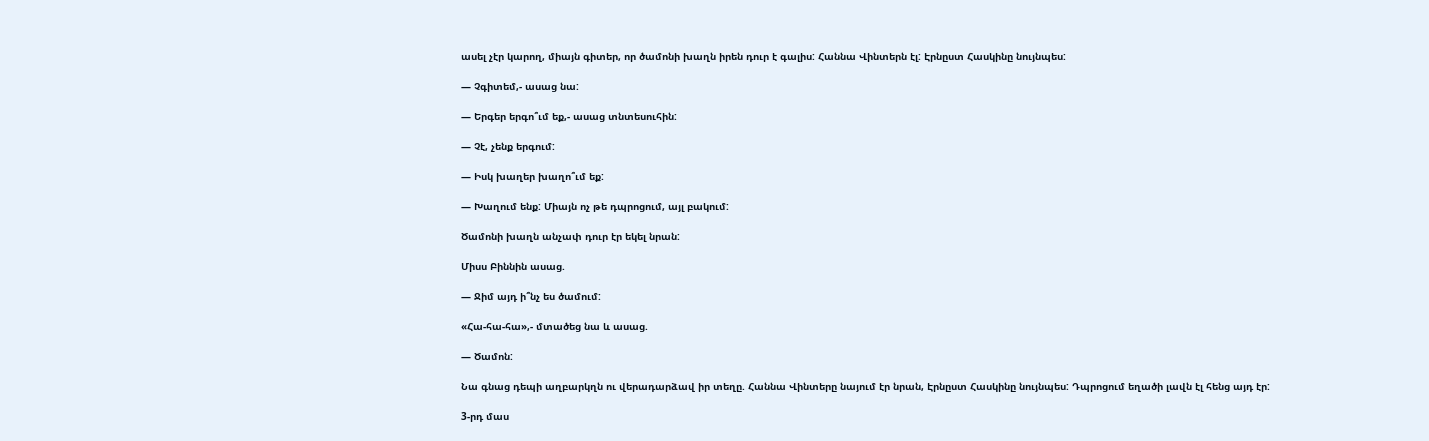ասել չէր կարող, միայն գիտեր, որ ծամոնի խաղն իրեն դուր է գալիս: Հաննա Վինտերն էլ: Էրնըստ Հասկինը նույնպես:

— Չգիտեմ,- ասաց նա:

— Երգեր երգո՞ւմ եք,- ասաց տնտեսուհին:

— Չէ, չենք երգում:

— Իսկ խաղեր խաղո՞ւմ եք:

— Խաղում ենք: Միայն ոչ թե դպրոցում, այլ բակում:

Ծամոնի խաղն անչափ դուր էր եկել նրան:

Միսս Բիննին ասաց.

— Ջիմ այդ ի՞նչ ես ծամում:

«Հա-հա-հա»,- մտածեց նա և ասաց.

— Ծամոն:

Նա գնաց դեպի աղբարկղն ու վերադարձավ իր տեղը. Հաննա Վինտերը նայում էր նրան, Էրնըստ Հասկինը նույնպես: Դպրոցում եղածի լավն էլ հենց այդ էր:

3-րդ մաս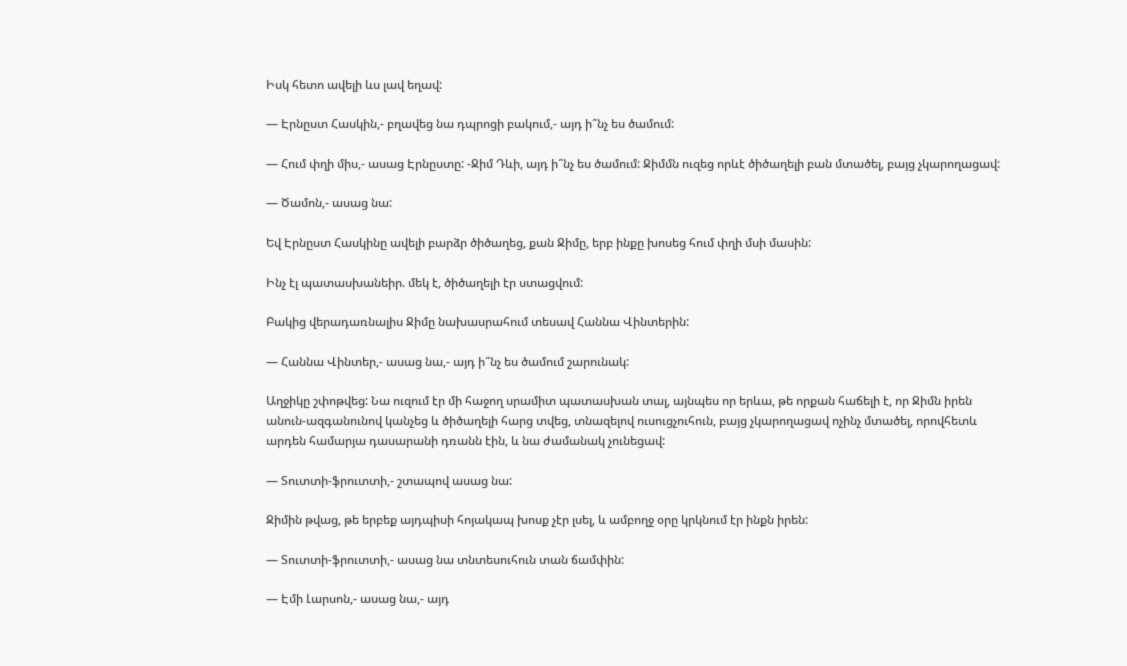Իսկ հետո ավելի ևս լավ եղավ:

— Էրնըստ Հասկին,- բղավեց նա դպրոցի բակում,- այդ ի՞նչ ես ծամում:

— Հում փղի միս,- ասաց Էրնըստը: -Ջիմ Դևի, այդ ի՞նչ ես ծամում: Ջիմմն ուզեց որևէ ծիծաղելի բան մտածել, բայց չկարողացավ:

— Ծամոն,- ասաց նա:

Եվ Էրնըստ Հասկինը ավելի բարձր ծիծաղեց, քան Ջիմը, երբ ինքը խոսեց հում փղի մսի մասին:

Ինչ էլ պատասխանեիր. մեկ է, ծիծաղելի էր ստացվում:

Բակից վերադառնալիս Ջիմը նախասրահում տեսավ Հաննա Վինտերին:

— Հաննա Վինտեր,- ասաց նա,- այդ ի՞նչ ես ծամում շարունակ:

Աղջիկը շփոթվեց: Նա ուզում էր մի հաջող սրամիտ պատասխան տալ, այնպես որ երևա, թե որքան հաճելի է, որ Ջիմն իրեն անուն-ազգանունով կանչեց և ծիծաղելի հարց տվեց, տնազելով ուսուցչուհուն, բայց չկարողացավ ոչինչ մտածել, որովհետև արդեն համարյա դասարանի դռանն էին, և նա ժամանակ չունեցավ:

— Տուտտի-ֆրուտտի,- շտապով ասաց նա:

Ջիմին թվաց, թե երբեք այդպիսի հոյակապ խոսք չէր լսել, և ամբողջ օրը կրկնում էր ինքն իրեն:

— Տուտտի-ֆրուտտի,- ասաց նա տնտեսուհուն տան ճամփին:

— Էմի Լարսոն,- ասաց նա,- այդ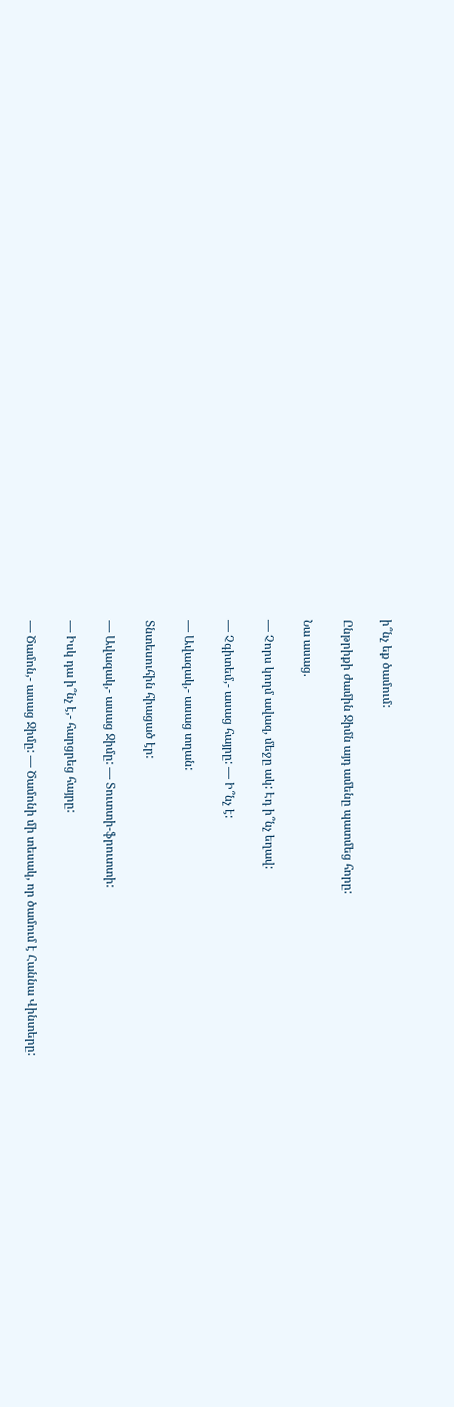ի՞նչ եք ծամում:

Ընթրիքի ժամին Ջիմն այդ ամենը պատմեց հորը:

Նա ասաց.

— Չորս կողմ ավազ, մեջը ակ: Էդ ի՞նչ եղավ:

— Չգիտեմ,- ասաց հայրը: — Ի՞նչ է:

— Ավազակ,- ասաց տղան:

Տնտեսուհին հիացած էր:

— Ավազակ,- ասաց Ջիմը: — Տուտտի-ֆրուտտի:

— Իսկ դա ի՞նչ է,- հարցրեց հայրը:

— Ծամոն,- ասաց Ջիմը: — Ծամոնի մի տեսակ, որ ծամում է Հաննա Վինտերը: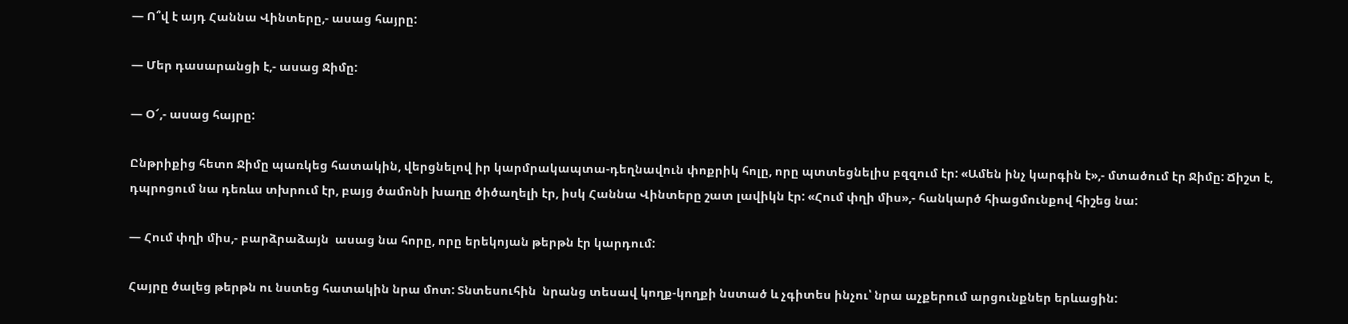— Ո՞վ է այդ Հաննա Վինտերը,- ասաց հայրը:

— Մեր դասարանցի է,- ասաց Ջիմը:

— Օ՜,- ասաց հայրը:

Ընթրիքից հետո Ջիմը պառկեց հատակին, վերցնելով իր կարմրակապտա-դեղնավուն փոքրիկ հոլը, որը պտտեցնելիս բզզում էր: «Ամեն ինչ կարգին է»,- մտածում էր Ջիմը: Ճիշտ է, դպրոցում նա դեռևս տխրում էր, բայց ծամոնի խաղը ծիծաղելի էր, իսկ Հաննա Վինտերը շատ լավիկն էր: «Հում փղի միս»,- հանկարծ հիացմունքով հիշեց նա:

— Հում փղի միս,- բարձրաձայն  ասաց նա հորը, որը երեկոյան թերթն էր կարդում:

Հայրը ծալեց թերթն ու նստեց հատակին նրա մոտ: Տնտեսուհին  նրանց տեսավ կողք-կողքի նստած և չգիտես ինչու՝ նրա աչքերում արցունքներ երևացին: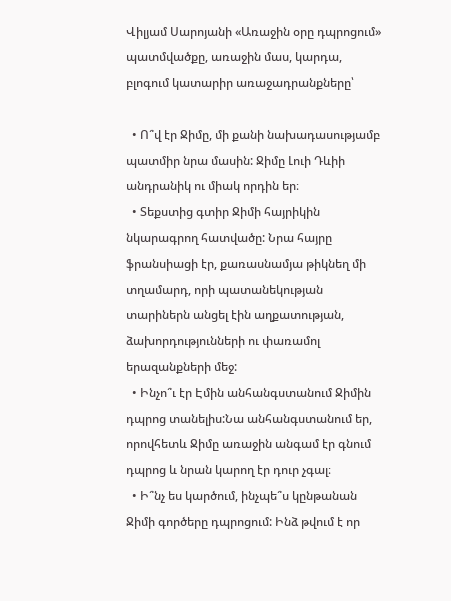Վիլյամ Սարոյանի «Առաջին օրը դպրոցում» պատմվածքը, առաջին մաս, կարդա, բլոգում կատարիր առաջադրանքները՝

  • Ո՞վ էր Ջիմը, մի քանի նախադասությամբ պատմիր նրա մասին: Ջիմը Լուի Դևիի անդրանիկ ու միակ որդին եր։
  • Տեքստից գտիր Ջիմի հայրիկին նկարագրող հատվածը: Նրա հայրը ֆրանսիացի էր, քառասնամյա թիկնեղ մի տղամարդ, որի պատանեկության տարիներն անցել էին աղքատության, ձախորդությունների ու փառամոլ երազանքների մեջ:
  • Ինչո՞ւ էր Էմին անհանգստանում Ջիմին դպրոց տանելիս:Նա անհանգստանում եր, որովհետև Ջիմը առաջին անգամ էր գնում դպրոց և նրան կարող էր դուր չգալ։
  • Ի՞նչ ես կարծում, ինչպե՞ս կընթանան Ջիմի գործերը դպրոցում: Ինձ թվում է որ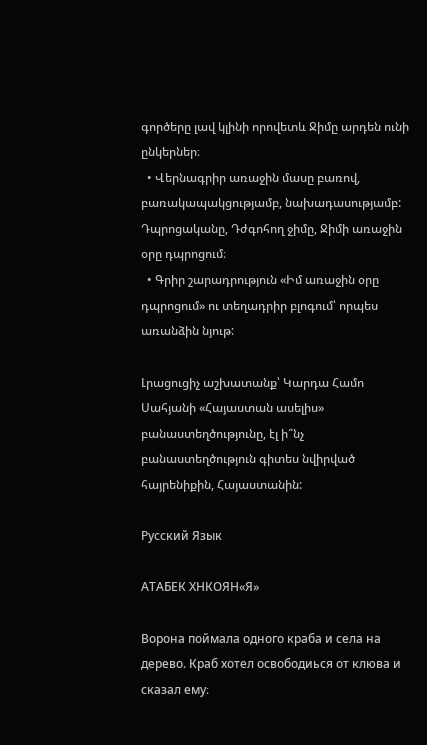գործերը լավ կլինի որովետև Ջիմը արդեն ունի ընկերներ։
  • Վերնագրիր առաջին մասը բառով, բառակապակցությամբ, նախադասությամբ: Դպրոցականը, Դժգոհող ջիմը, Ջիմի առաջին օրը դպրոցում։
  • Գրիր շարադրություն «Իմ առաջին օրը դպրոցում» ու տեղադրիր բլոգում՝ որպես առանձին նյութ:

Լրացուցիչ աշխատանք՝ Կարդա Համո Սահյանի «Հայաստան ասելիս» բանաստեղծությունը, էլ ի՞նչ բանաստեղծություն գիտես նվիրված հայրենիքին, Հայաստանին:

Русский Язык

АТАБЕК ХНКОЯН«Я»

Ворона поймала одного краба и села на дерево. Краб хотел освободиься от клюва и сказал ему։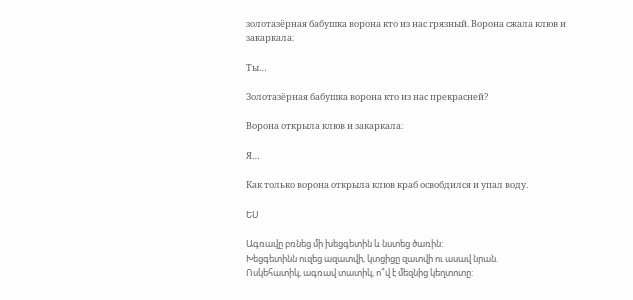золотазёрная бабушка ворона кто из нас грязный. Ворона сжала клюв и закаркала։

Ты…

Золотазёрная бабушка ворона кто из нас прекрасней?

Ворона открыла клюв и закаркала։

Я…

Как только ворона открыла клюв краб освобдился и упал воду.

ԵՍ

Ագռավը բռնեց մի խեցգետին և նստեց ծառին:
Խեցգետինն ուզեց ազատվի, կտցիցը զատվի ու ասավ նրան.
Ոսկեհատիկ, ագռավ տատիկ, ո՞վ է մեզնից կեղտոտը: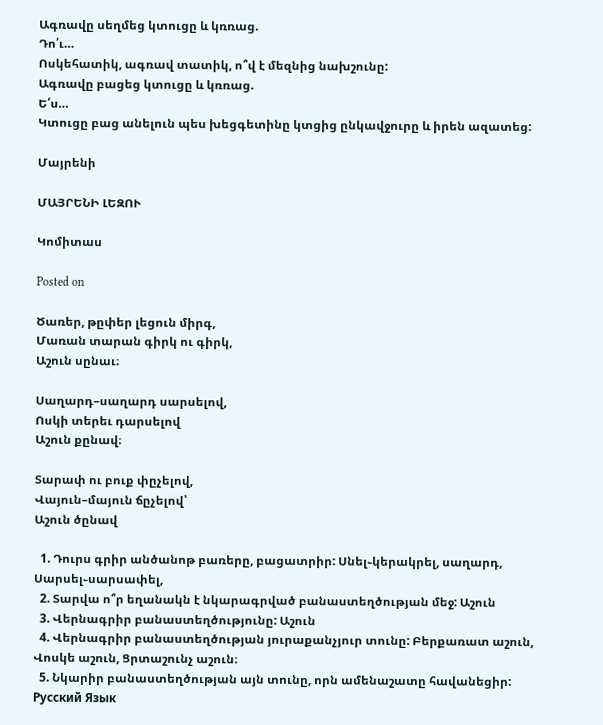Ագռավը սեղմեց կտուցը և կռռաց.
Դո՛ւ…
Ոսկեհատիկ, ագռավ տատիկ, ո՞վ է մեզնից նախշունը:
Ագռավը բացեց կտուցը և կռռաց.
Ե՛ս…
Կտուցը բաց անելուն պես խեցգետինը կտցից ընկավջուրը և իրեն ազատեց:

Մայրենի

ՄԱՅՐԵՆԻ ԼԵԶՈՒ

Կոմիտաս

Posted on

Ծառեր, թըփեր լեցուն միրգ,
Մառան տարան գիրկ ու գիրկ,
Աշուն սընաւ։

Սաղարդ–սաղարդ սարսելով,
Ոսկի տերեւ դարսելով
Աշուն քընավ։

Տարափ ու բուք փըչելով,
Վայուն–մայուն ճըչելով՝
Աշուն ծընավ

  1. Դուրս գրիր անծանոթ բառերը, բացատրիր: Սնել֊կերակրել, սաղարդ, Սարսել֊սարսափել,
  2. Տարվա ո՞ր եղանակն է նկարագրված բանաստեղծության մեջ: Աշուն
  3. Վերնագրիր բանաստեղծությունը: Աշուն
  4. Վերնագրիր բանաստեղծության յուրաքանչյուր տունը: Բերքառատ աշուն, Վոսկե աշուն, Ցրտաշունչ աշուն։
  5. Նկարիր բանաստեղծության այն տունը, որն ամենաշատը հավանեցիր:
Русский Язык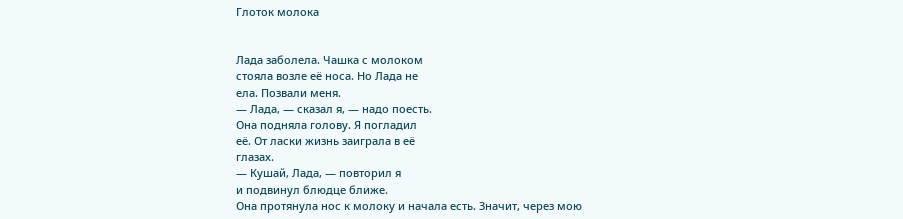Глоток молока


Лада заболела. Чашка с молоком
стояла возле её носа. Но Лада не
ела. Позвали меня.
— Лада, — сказал я, — надо поесть.
Она подняла голову. Я погладил
её. От ласки жизнь заиграла в её
глазах.
— Кушай, Лада, — повторил я
и подвинул блюдце ближе.
Она протянула нос к молоку и начала есть. Значит, через мою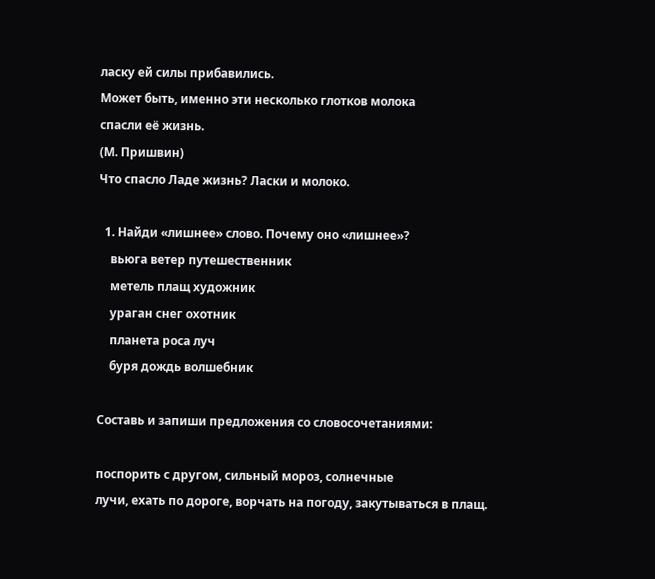ласку ей силы прибавились.
Может быть, именно эти несколько глотков молока
спасли её жизнь.
(М. Пришвин)
Что спасло Ладе жизнь? Ласки и молоко.

  1. Найди «лишнее» слово. Почему оно «лишнее»?
    вьюга ветер путешественник
    метель плащ художник
    ураган снег охотник
    планета роса луч
    буря дождь волшебник

Составь и запиши предложения со словосочетаниями:

поспорить с другом, сильный мороз, солнечные
лучи, ехать по дороге, ворчать на погоду, закутываться в плащ.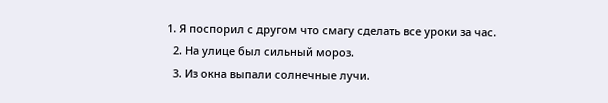1. Я поспорил с другом что смагу сделать все уроки за час.
  2. На улице был сильный мороз.
  3. Из окна выпали солнечные лучи.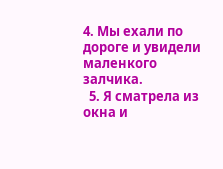4. Мы ехали по дороге и увидели маленкого залчика.
  5. Я сматрела из окна и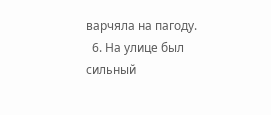варчяла на пагоду.
  6. На улице был сильный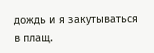дождь и я закутываться в плащ.